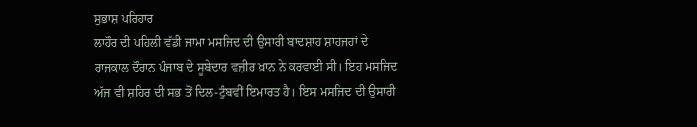ਸੁਭਾਸ਼ ਪਰਿਹਾਰ
ਲਾਹੌਰ ਦੀ ਪਹਿਲੀ ਵੱਡੀ ਜਾਮਾ ਮਸਜਿਦ ਦੀ ਉਸਾਰੀ ਬਾਦਸ਼ਾਹ ਸ਼ਾਹਜਹਾਂ ਦੇ ਰਾਜਕਾਲ ਦੌਰਾਨ ਪੰਜਾਬ ਦੇ ਸੂਬੇਦਾਰ ਵਜ਼ੀਰ ਖ਼ਾਨ ਨੇ ਕਰਵਾਈ ਸੀ। ਇਹ ਮਸਜਿਦ ਅੱਜ ਵੀ ਸ਼ਹਿਰ ਦੀ ਸਭ ਤੋਂ ਦਿਲ-ਟੁੰਬਵੀਂ ਇਮਾਰਤ ਹੈ। ਇਸ ਮਸਜਿਦ ਦੀ ਉਸਾਰੀ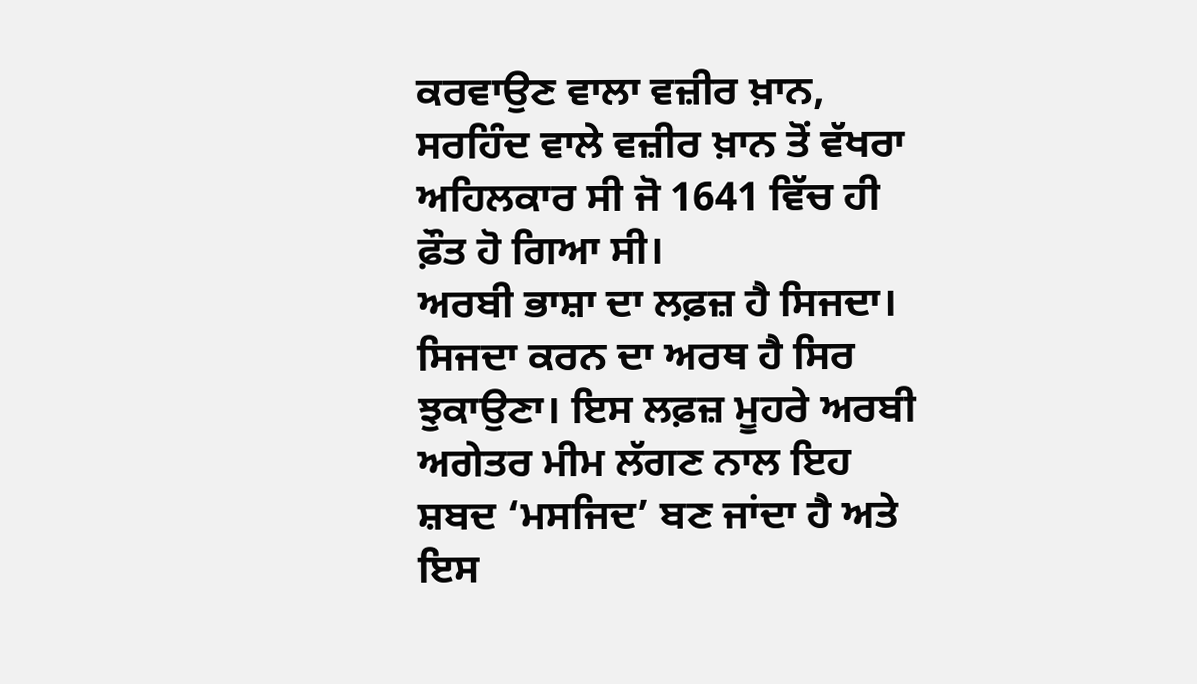ਕਰਵਾਉਣ ਵਾਲਾ ਵਜ਼ੀਰ ਖ਼ਾਨ, ਸਰਹਿੰਦ ਵਾਲੇ ਵਜ਼ੀਰ ਖ਼ਾਨ ਤੋਂ ਵੱਖਰਾ ਅਹਿਲਕਾਰ ਸੀ ਜੋ 1641 ਵਿੱਚ ਹੀ ਫ਼ੌਤ ਹੋ ਗਿਆ ਸੀ।
ਅਰਬੀ ਭਾਸ਼ਾ ਦਾ ਲਫ਼ਜ਼ ਹੈ ਸਿਜਦਾ। ਸਿਜਦਾ ਕਰਨ ਦਾ ਅਰਥ ਹੈ ਸਿਰ ਝੁਕਾਉਣਾ। ਇਸ ਲਫ਼ਜ਼ ਮੂਹਰੇ ਅਰਬੀ ਅਗੇਤਰ ਮੀਮ ਲੱਗਣ ਨਾਲ ਇਹ ਸ਼ਬਦ ‘ਮਸਜਿਦ’ ਬਣ ਜਾਂਦਾ ਹੈ ਅਤੇ ਇਸ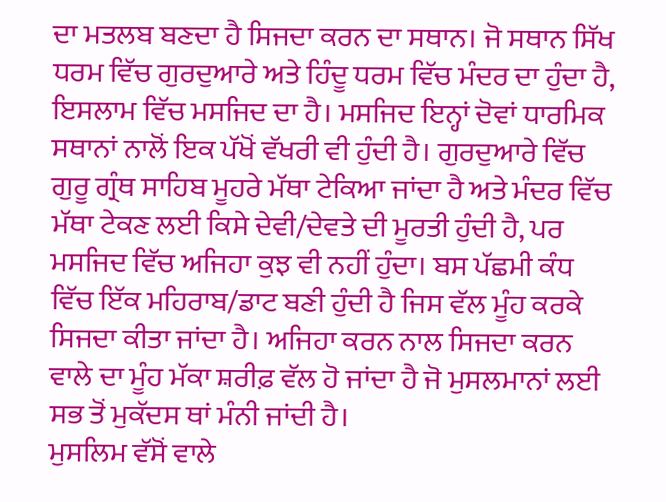ਦਾ ਮਤਲਬ ਬਣਦਾ ਹੈ ਸਿਜਦਾ ਕਰਨ ਦਾ ਸਥਾਨ। ਜੋ ਸਥਾਨ ਸਿੱਖ ਧਰਮ ਵਿੱਚ ਗੁਰਦੁਆਰੇ ਅਤੇ ਹਿੰਦੂ ਧਰਮ ਵਿੱਚ ਮੰਦਰ ਦਾ ਹੁੰਦਾ ਹੈ, ਇਸਲਾਮ ਵਿੱਚ ਮਸਜਿਦ ਦਾ ਹੈ। ਮਸਜਿਦ ਇਨ੍ਹਾਂ ਦੋਵਾਂ ਧਾਰਮਿਕ ਸਥਾਨਾਂ ਨਾਲੋਂ ਇਕ ਪੱਖੋਂ ਵੱਖਰੀ ਵੀ ਹੁੰਦੀ ਹੈ। ਗੁਰਦੁਆਰੇ ਵਿੱਚ ਗੁਰੂ ਗ੍ਰੰਥ ਸਾਹਿਬ ਮੂਹਰੇ ਮੱਥਾ ਟੇਕਿਆ ਜਾਂਦਾ ਹੈ ਅਤੇ ਮੰਦਰ ਵਿੱਚ ਮੱਥਾ ਟੇਕਣ ਲਈ ਕਿਸੇ ਦੇਵੀ/ਦੇਵਤੇ ਦੀ ਮੂਰਤੀ ਹੁੰਦੀ ਹੈ, ਪਰ ਮਸਜਿਦ ਵਿੱਚ ਅਜਿਹਾ ਕੁਝ ਵੀ ਨਹੀਂ ਹੁੰਦਾ। ਬਸ ਪੱਛਮੀ ਕੰਧ ਵਿੱਚ ਇੱਕ ਮਹਿਰਾਬ/ਡਾਟ ਬਣੀ ਹੁੰਦੀ ਹੈ ਜਿਸ ਵੱਲ ਮੂੰਹ ਕਰਕੇ ਸਿਜਦਾ ਕੀਤਾ ਜਾਂਦਾ ਹੈ। ਅਜਿਹਾ ਕਰਨ ਨਾਲ ਸਿਜਦਾ ਕਰਨ ਵਾਲੇ ਦਾ ਮੂੰਹ ਮੱਕਾ ਸ਼ਰੀਫ਼ ਵੱਲ ਹੋ ਜਾਂਦਾ ਹੈ ਜੋ ਮੁਸਲਮਾਨਾਂ ਲਈ ਸਭ ਤੋਂ ਮੁਕੱਦਸ ਥਾਂ ਮੰਨੀ ਜਾਂਦੀ ਹੈ।
ਮੁਸਲਿਮ ਵੱਸੋਂ ਵਾਲੇ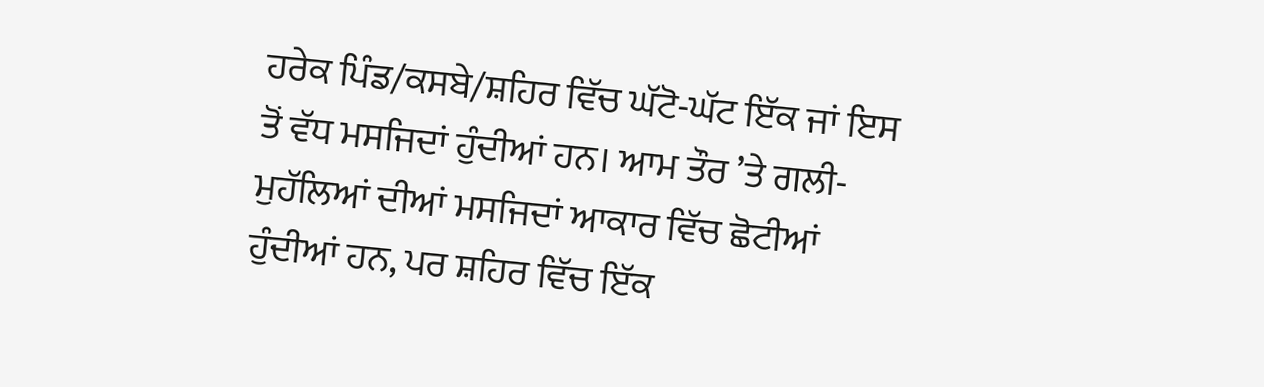ਹਰੇਕ ਪਿੰਡ/ਕਸਬੇ/ਸ਼ਹਿਰ ਵਿੱਚ ਘੱਟੋ-ਘੱਟ ਇੱਕ ਜਾਂ ਇਸ ਤੋਂ ਵੱਧ ਮਸਜਿਦਾਂ ਹੁੰਦੀਆਂ ਹਨ। ਆਮ ਤੌਰ ’ਤੇ ਗਲੀ-ਮੁਹੱਲਿਆਂ ਦੀਆਂ ਮਸਜਿਦਾਂ ਆਕਾਰ ਵਿੱਚ ਛੋਟੀਆਂ ਹੁੰਦੀਆਂ ਹਨ, ਪਰ ਸ਼ਹਿਰ ਵਿੱਚ ਇੱਕ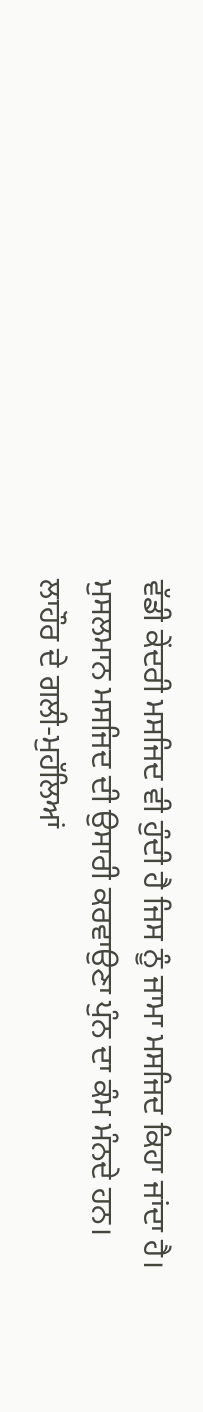ਵੱਡੀ ਕੇਂਦਰੀ ਮਸਜਿਦ ਵੀ ਹੁੰਦੀ ਹੈ ਜਿਸ ਨੂੰ ਜਾਮਾ ਮਸਜਿਦ ਕਿਹਾ ਜਾਂਦਾ ਹੈ। ਮੁਸਲਮਾਨ ਮਸਜਿਦ ਦੀ ਉਸਾਰੀ ਕਰਵਾਉਣਾ ਪੁੰਨ ਦਾ ਕੰਮ ਮੰਨਦੇ ਹਨ।
ਲਾਹੌਰ ਦੇ ਗਲੀ-ਮੁਹੱਲਿਆਂ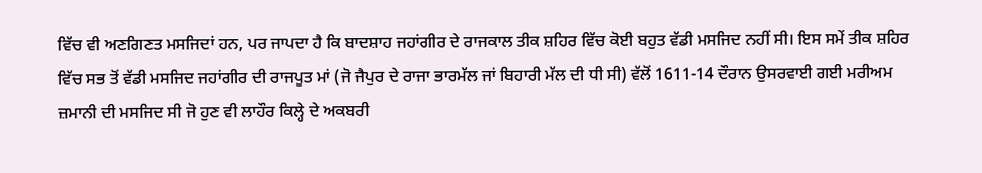ਵਿੱਚ ਵੀ ਅਣਗਿਣਤ ਮਸਜਿਦਾਂ ਹਨ, ਪਰ ਜਾਪਦਾ ਹੈ ਕਿ ਬਾਦਸ਼ਾਹ ਜਹਾਂਗੀਰ ਦੇ ਰਾਜਕਾਲ ਤੀਕ ਸ਼ਹਿਰ ਵਿੱਚ ਕੋਈ ਬਹੁਤ ਵੱਡੀ ਮਸਜਿਦ ਨਹੀਂ ਸੀ। ਇਸ ਸਮੇਂ ਤੀਕ ਸ਼ਹਿਰ ਵਿੱਚ ਸਭ ਤੋਂ ਵੱਡੀ ਮਸਜਿਦ ਜਹਾਂਗੀਰ ਦੀ ਰਾਜਪੂਤ ਮਾਂ (ਜੋ ਜੈਪੁਰ ਦੇ ਰਾਜਾ ਭਾਰਮੱਲ ਜਾਂ ਬਿਹਾਰੀ ਮੱਲ ਦੀ ਧੀ ਸੀ) ਵੱਲੋਂ 1611-14 ਦੌਰਾਨ ਉਸਰਵਾਈ ਗਈ ਮਰੀਅਮ ਜ਼ਮਾਨੀ ਦੀ ਮਸਜਿਦ ਸੀ ਜੋ ਹੁਣ ਵੀ ਲਾਹੌਰ ਕਿਲ੍ਹੇ ਦੇ ਅਕਬਰੀ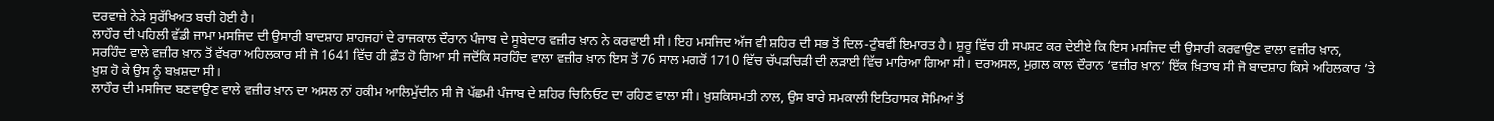ਦਰਵਾਜ਼ੇ ਨੇੜੇ ਸੁਰੱਖਿਅਤ ਬਚੀ ਹੋਈ ਹੈ।
ਲਾਹੌਰ ਦੀ ਪਹਿਲੀ ਵੱਡੀ ਜਾਮਾ ਮਸਜਿਦ ਦੀ ਉਸਾਰੀ ਬਾਦਸ਼ਾਹ ਸ਼ਾਹਜਹਾਂ ਦੇ ਰਾਜਕਾਲ ਦੌਰਾਨ ਪੰਜਾਬ ਦੇ ਸੂਬੇਦਾਰ ਵਜ਼ੀਰ ਖ਼ਾਨ ਨੇ ਕਰਵਾਈ ਸੀ। ਇਹ ਮਸਜਿਦ ਅੱਜ ਵੀ ਸ਼ਹਿਰ ਦੀ ਸਭ ਤੋਂ ਦਿਲ-ਟੁੰਬਵੀਂ ਇਮਾਰਤ ਹੈ। ਸ਼ੁਰੂ ਵਿੱਚ ਹੀ ਸਪਸ਼ਟ ਕਰ ਦੇਈਏ ਕਿ ਇਸ ਮਸਜਿਦ ਦੀ ਉਸਾਰੀ ਕਰਵਾਉਣ ਵਾਲਾ ਵਜ਼ੀਰ ਖ਼ਾਨ, ਸਰਹਿੰਦ ਵਾਲੇ ਵਜ਼ੀਰ ਖ਼ਾਨ ਤੋਂ ਵੱਖਰਾ ਅਹਿਲਕਾਰ ਸੀ ਜੋ 1641 ਵਿੱਚ ਹੀ ਫ਼ੌਤ ਹੋ ਗਿਆ ਸੀ ਜਦੋਂਕਿ ਸਰਹਿੰਦ ਵਾਲਾ ਵਜ਼ੀਰ ਖ਼ਾਨ ਇਸ ਤੋਂ 76 ਸਾਲ ਮਗਰੋਂ 1710 ਵਿੱਚ ਚੱਪੜਚਿੜੀ ਦੀ ਲੜਾਈ ਵਿੱਚ ਮਾਰਿਆ ਗਿਆ ਸੀ। ਦਰਅਸਲ, ਮੁਗ਼ਲ ਕਾਲ ਦੌਰਾਨ ‘ਵਜ਼ੀਰ ਖ਼ਾਨ’ ਇੱਕ ਖ਼ਿਤਾਬ ਸੀ ਜੋ ਬਾਦਸ਼ਾਹ ਕਿਸੇ ਅਹਿਲਕਾਰ ’ਤੇ ਖ਼ੁਸ਼ ਹੋ ਕੇ ਉਸ ਨੂੰ ਬਖ਼ਸ਼ਦਾ ਸੀ।
ਲਾਹੌਰ ਦੀ ਮਸਜਿਦ ਬਣਵਾਉਣ ਵਾਲੇ ਵਜ਼ੀਰ ਖ਼ਾਨ ਦਾ ਅਸਲ ਨਾਂ ਹਕੀਮ ਆਲਿਮੁੱਦੀਨ ਸੀ ਜੋ ਪੱਛਮੀ ਪੰਜਾਬ ਦੇ ਸ਼ਹਿਰ ਚਿਨਿਓਟ ਦਾ ਰਹਿਣ ਵਾਲਾ ਸੀ। ਖ਼ੁਸ਼ਕਿਸਮਤੀ ਨਾਲ, ਉਸ ਬਾਰੇ ਸਮਕਾਲੀ ਇਤਿਹਾਸਕ ਸੋਮਿਆਂ ਤੋਂ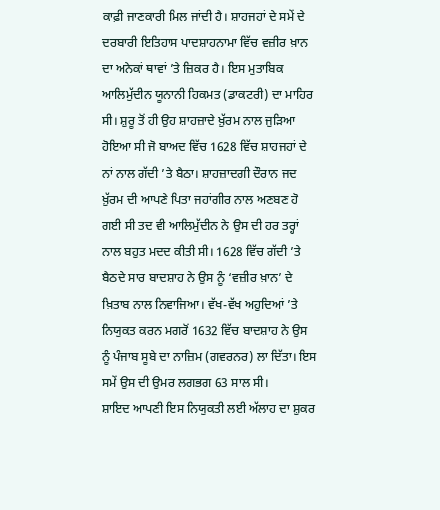ਕਾਫ਼ੀ ਜਾਣਕਾਰੀ ਮਿਲ ਜਾਂਦੀ ਹੈ। ਸ਼ਾਹਜਹਾਂ ਦੇ ਸਮੇਂ ਦੇ ਦਰਬਾਰੀ ਇਤਿਹਾਸ ਪਾਦਸ਼ਾਹਨਾਮਾ ਵਿੱਚ ਵਜ਼ੀਰ ਖ਼ਾਨ ਦਾ ਅਨੇਕਾਂ ਥਾਵਾਂ ’ਤੇ ਜ਼ਿਕਰ ਹੈ। ਇਸ ਮੁਤਾਬਿਕ ਆਲਿਮੁੱਦੀਨ ਯੂਨਾਨੀ ਹਿਕਮਤ (ਡਾਕਟਰੀ) ਦਾ ਮਾਹਿਰ ਸੀ। ਸ਼ੁਰੂ ਤੋਂ ਹੀ ਉਹ ਸ਼ਾਹਜ਼ਾਦੇ ਖ਼ੁੱਰਮ ਨਾਲ ਜੁੜਿਆ ਹੋਇਆ ਸੀ ਜੋ ਬਾਅਦ ਵਿੱਚ 1628 ਵਿੱਚ ਸ਼ਾਹਜਹਾਂ ਦੇ ਨਾਂ ਨਾਲ ਗੱਦੀ ’ਤੇ ਬੈਠਾ। ਸ਼ਾਹਜ਼ਾਦਗੀ ਦੌਰਾਨ ਜਦ ਖ਼ੁੱਰਮ ਦੀ ਆਪਣੇ ਪਿਤਾ ਜਹਾਂਗੀਰ ਨਾਲ ਅਣਬਣ ਹੋ ਗਈ ਸੀ ਤਦ ਵੀ ਆਲਿਮੁੱਦੀਨ ਨੇ ਉਸ ਦੀ ਹਰ ਤਰ੍ਹਾਂ ਨਾਲ ਬਹੁਤ ਮਦਦ ਕੀਤੀ ਸੀ। 1628 ਵਿੱਚ ਗੱਦੀ ’ਤੇ ਬੈਠਦੇ ਸਾਰ ਬਾਦਸ਼ਾਹ ਨੇ ਉਸ ਨੂੰ ‘ਵਜ਼ੀਰ ਖ਼ਾਨ’ ਦੇ ਖ਼ਿਤਾਬ ਨਾਲ ਨਿਵਾਜਿਆ। ਵੱਖ-ਵੱਖ ਅਹੁਦਿਆਂ ’ਤੇ ਨਿਯੁਕਤ ਕਰਨ ਮਗਰੋਂ 1632 ਵਿੱਚ ਬਾਦਸ਼ਾਹ ਨੇ ਉਸ ਨੂੰ ਪੰਜਾਬ ਸੂਬੇ ਦਾ ਨਾਜ਼ਿਮ (ਗਵਰਨਰ) ਲਾ ਦਿੱਤਾ। ਇਸ ਸਮੇਂ ਉਸ ਦੀ ਉਮਰ ਲਗਭਗ 63 ਸਾਲ ਸੀ।
ਸ਼ਾਇਦ ਆਪਣੀ ਇਸ ਨਿਯੁਕਤੀ ਲਈ ਅੱਲਾਹ ਦਾ ਸ਼ੁਕਰ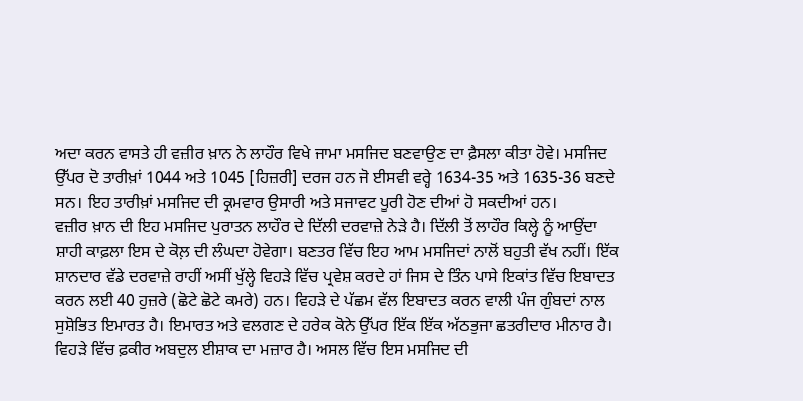ਅਦਾ ਕਰਨ ਵਾਸਤੇ ਹੀ ਵਜ਼ੀਰ ਖ਼ਾਨ ਨੇ ਲਾਹੌਰ ਵਿਖੇ ਜਾਮਾ ਮਸਜਿਦ ਬਣਵਾਉਣ ਦਾ ਫ਼ੈਸਲਾ ਕੀਤਾ ਹੋਵੇ। ਮਸਜਿਦ ਉੱਪਰ ਦੋ ਤਾਰੀਖ਼ਾਂ 1044 ਅਤੇ 1045 [ਹਿਜ਼ਰੀ] ਦਰਜ ਹਨ ਜੋ ਈਸਵੀ ਵਰ੍ਹੇ 1634-35 ਅਤੇ 1635-36 ਬਣਦੇ ਸਨ। ਇਹ ਤਾਰੀਖ਼ਾਂ ਮਸਜਿਦ ਦੀ ਕ੍ਰਮਵਾਰ ਉਸਾਰੀ ਅਤੇ ਸਜਾਵਟ ਪੂਰੀ ਹੋਣ ਦੀਆਂ ਹੋ ਸਕਦੀਆਂ ਹਨ।
ਵਜ਼ੀਰ ਖ਼ਾਨ ਦੀ ਇਹ ਮਸਜਿਦ ਪੁਰਾਤਨ ਲਾਹੌਰ ਦੇ ਦਿੱਲੀ ਦਰਵਾਜ਼ੇ ਨੇੜੇ ਹੈ। ਦਿੱਲੀ ਤੋਂ ਲਾਹੌਰ ਕਿਲ੍ਹੇ ਨੂੰ ਆਉਂਦਾ ਸ਼ਾਹੀ ਕਾਫ਼ਲਾ ਇਸ ਦੇ ਕੋਲ਼ ਦੀ ਲੰਘਦਾ ਹੋਵੇਗਾ। ਬਣਤਰ ਵਿੱਚ ਇਹ ਆਮ ਮਸਜਿਦਾਂ ਨਾਲੋਂ ਬਹੁਤੀ ਵੱਖ ਨਹੀਂ। ਇੱਕ ਸ਼ਾਨਦਾਰ ਵੱਡੇ ਦਰਵਾਜ਼ੇ ਰਾਹੀਂ ਅਸੀਂ ਖੁੱਲ੍ਹੇ ਵਿਹੜੇ ਵਿੱਚ ਪ੍ਰਵੇਸ਼ ਕਰਦੇ ਹਾਂ ਜਿਸ ਦੇ ਤਿੰਨ ਪਾਸੇ ਇਕਾਂਤ ਵਿੱਚ ਇਬਾਦਤ ਕਰਨ ਲਈ 40 ਹੁਜ਼ਰੇ (ਛੋਟੇ ਛੋਟੇ ਕਮਰੇ) ਹਨ। ਵਿਹੜੇ ਦੇ ਪੱਛਮ ਵੱਲ ਇਬਾਦਤ ਕਰਨ ਵਾਲੀ ਪੰਜ ਗੁੰਬਦਾਂ ਨਾਲ ਸੁਸ਼ੋਭਿਤ ਇਮਾਰਤ ਹੈ। ਇਮਾਰਤ ਅਤੇ ਵਲਗਣ ਦੇ ਹਰੇਕ ਕੋਨੇ ਉੱਪਰ ਇੱਕ ਇੱਕ ਅੱਠਭੁਜਾ ਛਤਰੀਦਾਰ ਮੀਨਾਰ ਹੈ। ਵਿਹੜੇ ਵਿੱਚ ਫ਼ਕੀਰ ਅਬਦੁਲ ਈਸ਼ਾਕ ਦਾ ਮਜ਼ਾਰ ਹੈ। ਅਸਲ ਵਿੱਚ ਇਸ ਮਸਜਿਦ ਦੀ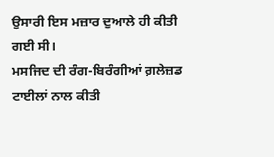ਉਸਾਰੀ ਇਸ ਮਜ਼ਾਰ ਦੁਆਲੇ ਹੀ ਕੀਤੀ ਗਈ ਸੀ।
ਮਸਜਿਦ ਦੀ ਰੰਗ-ਬਿਰੰਗੀਆਂ ਗ਼ਲੇਜ਼ਡ ਟਾਈਲਾਂ ਨਾਲ ਕੀਤੀ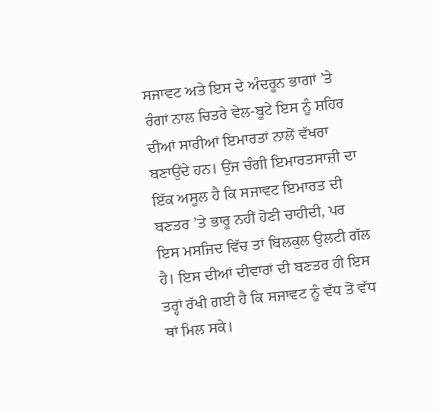ਸਜਾਵਟ ਅਤੇ ਇਸ ਦੇ ਅੰਦਰੂਨ ਭਾਗਾਂ ’ਤੇ ਰੰਗਾਂ ਨਾਲ ਚਿਤਰੇ ਵੇਲ-ਬੂਟੇ ਇਸ ਨੂੰ ਸ਼ਹਿਰ ਦੀਆਂ ਸਾਰੀਆਂ ਇਮਾਰਤਾਂ ਨਾਲੋਂ ਵੱਖਰਾ ਬਣਾਉਂਦੇ ਹਨ। ਉਂਜ ਚੰਗੀ ਇਮਾਰਤਸਾਜ਼ੀ ਦਾ ਇੱਕ ਅਸੂਲ ਹੈ ਕਿ ਸਜਾਵਟ ਇਮਾਰਤ ਦੀ ਬਣਤਰ ’ਤੇ ਭਾਰੂ ਨਹੀਂ ਹੋਣੀ ਚਾਹੀਦੀ, ਪਰ ਇਸ ਮਸਜਿਦ ਵਿੱਚ ਤਾਂ ਬਿਲਕੁਲ ਉਲਟੀ ਗੱਲ ਹੈ। ਇਸ ਦੀਆਂ ਦੀਵਾਰਾਂ ਦੀ ਬਣਤਰ ਹੀ ਇਸ ਤਰ੍ਹਾਂ ਰੱਖੀ ਗਈ ਹੈ ਕਿ ਸਜਾਵਟ ਨੂੰ ਵੱਧ ਤੋਂ ਵੱਧ ਥਾਂ ਮਿਲ ਸਕੇ।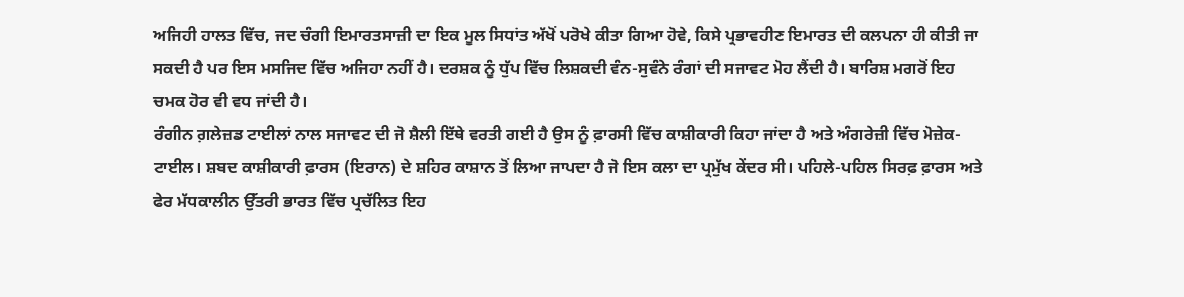ਅਜਿਹੀ ਹਾਲਤ ਵਿੱਚ, ਜਦ ਚੰਗੀ ਇਮਾਰਤਸਾਜ਼ੀ ਦਾ ਇਕ ਮੂਲ ਸਿਧਾਂਤ ਅੱਖੋਂ ਪਰੋਖੇ ਕੀਤਾ ਗਿਆ ਹੋਵੇ, ਕਿਸੇ ਪ੍ਰਭਾਵਹੀਣ ਇਮਾਰਤ ਦੀ ਕਲਪਨਾ ਹੀ ਕੀਤੀ ਜਾ ਸਕਦੀ ਹੈ ਪਰ ਇਸ ਮਸਜਿਦ ਵਿੱਚ ਅਜਿਹਾ ਨਹੀਂ ਹੈ। ਦਰਸ਼ਕ ਨੂੰ ਧੁੱਪ ਵਿੱਚ ਲਿਸ਼ਕਦੀ ਵੰਨ-ਸੁਵੰਨੇ ਰੰਗਾਂ ਦੀ ਸਜਾਵਟ ਮੋਹ ਲੈਂਦੀ ਹੈ। ਬਾਰਿਸ਼ ਮਗਰੋਂ ਇਹ ਚਮਕ ਹੋਰ ਵੀ ਵਧ ਜਾਂਦੀ ਹੈ।
ਰੰਗੀਨ ਗ਼ਲੇਜ਼ਡ ਟਾਈਲਾਂ ਨਾਲ ਸਜਾਵਟ ਦੀ ਜੋ ਸ਼ੈਲੀ ਇੱਥੇ ਵਰਤੀ ਗਈ ਹੈ ਉਸ ਨੂੰ ਫ਼ਾਰਸੀ ਵਿੱਚ ਕਾਸ਼ੀਕਾਰੀ ਕਿਹਾ ਜਾਂਦਾ ਹੈ ਅਤੇ ਅੰਗਰੇਜ਼ੀ ਵਿੱਚ ਮੋਜ਼ੇਕ-ਟਾਈਲ। ਸ਼ਬਦ ਕਾਸ਼ੀਕਾਰੀ ਫ਼ਾਰਸ (ਇਰਾਨ) ਦੇ ਸ਼ਹਿਰ ਕਾਸ਼ਾਨ ਤੋਂ ਲਿਆ ਜਾਪਦਾ ਹੈ ਜੋ ਇਸ ਕਲਾ ਦਾ ਪ੍ਰਮੁੱਖ ਕੇਂਦਰ ਸੀ। ਪਹਿਲੇ-ਪਹਿਲ ਸਿਰਫ਼ ਫ਼ਾਰਸ ਅਤੇ ਫੇਰ ਮੱਧਕਾਲੀਨ ਉੱਤਰੀ ਭਾਰਤ ਵਿੱਚ ਪ੍ਰਚੱਲਿਤ ਇਹ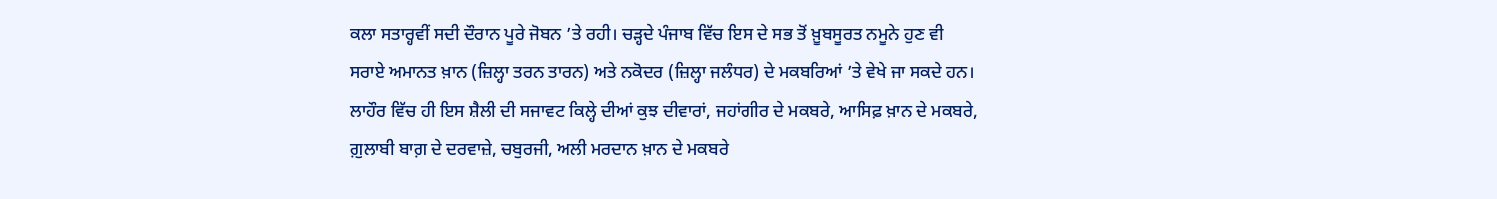ਕਲਾ ਸਤਾਰ੍ਹਵੀਂ ਸਦੀ ਦੌਰਾਨ ਪੂਰੇ ਜੋਬਨ ’ਤੇ ਰਹੀ। ਚੜ੍ਹਦੇ ਪੰਜਾਬ ਵਿੱਚ ਇਸ ਦੇ ਸਭ ਤੋਂ ਖ਼ੂਬਸੂਰਤ ਨਮੂਨੇ ਹੁਣ ਵੀ ਸਰਾਏ ਅਮਾਨਤ ਖ਼ਾਨ (ਜ਼ਿਲ੍ਹਾ ਤਰਨ ਤਾਰਨ) ਅਤੇ ਨਕੋਦਰ (ਜ਼ਿਲ੍ਹਾ ਜਲੰਧਰ) ਦੇ ਮਕਬਰਿਆਂ ’ਤੇ ਵੇਖੇ ਜਾ ਸਕਦੇ ਹਨ। ਲਾਹੌਰ ਵਿੱਚ ਹੀ ਇਸ ਸ਼ੈਲੀ ਦੀ ਸਜਾਵਟ ਕਿਲ੍ਹੇ ਦੀਆਂ ਕੁਝ ਦੀਵਾਰਾਂ, ਜਹਾਂਗੀਰ ਦੇ ਮਕਬਰੇ, ਆਸਿਫ਼ ਖ਼ਾਨ ਦੇ ਮਕਬਰੇ, ਗ਼ੁਲਾਬੀ ਬਾਗ਼ ਦੇ ਦਰਵਾਜ਼ੇ, ਚਬੁਰਜੀ, ਅਲੀ ਮਰਦਾਨ ਖ਼ਾਨ ਦੇ ਮਕਬਰੇ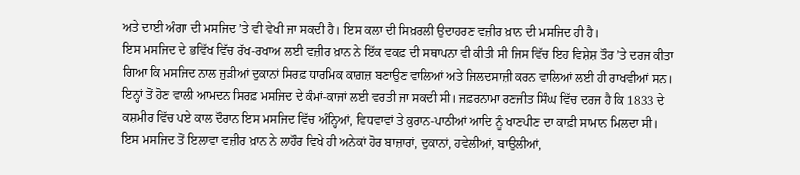ਅਤੇ ਦਾਈ ਅੰਗਾ ਦੀ ਮਸਜਿਦ ’ਤੇ ਵੀ ਵੇਖੀ ਜਾ ਸਕਦੀ ਹੈ। ਇਸ ਕਲਾ ਦੀ ਸਿਖ਼ਰਲੀ ਉਦਾਹਰਣ ਵਜ਼ੀਰ ਖ਼ਾਨ ਦੀ ਮਸਜਿਦ ਹੀ ਹੈ।
ਇਸ ਮਸਜਿਦ ਦੇ ਭਵਿੱਖ ਵਿੱਚ ਰੱਖ-ਰਖਾਅ ਲਈ ਵਜ਼ੀਰ ਖ਼ਾਨ ਨੇ ਇੱਕ ਵਕਫ਼ ਦੀ ਸਥਾਪਨਾ ਵੀ ਕੀਤੀ ਸੀ ਜਿਸ ਵਿੱਚ ਇਹ ਵਿਸ਼ੇਸ਼ ਤੌਰ ’ਤੇ ਦਰਜ ਕੀਤਾ ਗਿਆ ਕਿ ਮਸਜਿਦ ਨਾਲ ਜੁੜੀਆਂ ਦੁਕਾਨਾਂ ਸਿਰਫ਼ ਧਾਰਮਿਕ ਕਾਗ਼ਜ਼ ਬਣਾਉਣ ਵਾਲਿਆਂ ਅਤੇ ਜਿਲਦਸਾਜ਼ੀ ਕਰਨ ਵਾਲਿਆਂ ਲਈ ਹੀ ਰਾਖਵੀਆਂ ਸਨ। ਇਨ੍ਹਾਂ ਤੋਂ ਹੋਣ ਵਾਲੀ ਆਮਦਨ ਸਿਰਫ਼ ਮਸਜਿਦ ਦੇ ਕੰਮਾਂ-ਕਾਜਾਂ ਲਈ ਵਰਤੀ ਜਾ ਸਕਦੀ ਸੀ। ਜਫ਼ਰਨਾਮਾ ਰਣਜੀਤ ਸਿੰਘ ਵਿੱਚ ਦਰਜ ਹੈ ਕਿ 1833 ਦੇ ਕਸ਼ਮੀਰ ਵਿੱਚ ਪਏ ਕਾਲ ਦੌਰਾਨ ਇਸ ਮਸਜਿਦ ਵਿੱਚ ਅੰਨ੍ਹਿਆਂ, ਵਿਧਵਾਵਾਂ ਤੇ ਕੁਰਾਨ-ਪਾਠੀਆਂ ਆਦਿ ਨੂੰ ਖਾਣਪੀਣ ਦਾ ਕਾਫ਼ੀ ਸਾਮਾਨ ਮਿਲਦਾ ਸੀ।
ਇਸ ਮਸਜਿਦ ਤੋਂ ਇਲਾਵਾ ਵਜ਼ੀਰ ਖ਼ਾਨ ਨੇ ਲਾਹੌਰ ਵਿਖੇ ਹੀ ਅਨੇਕਾਂ ਹੋਰ ਬਾਜ਼ਾਰਾਂ, ਦੁਕਾਨਾਂ, ਹਵੇਲੀਆਂ, ਬਾਉਲੀਆਂ,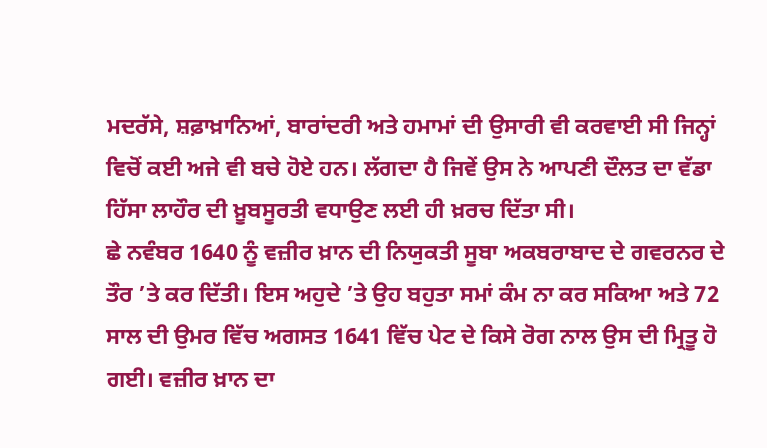ਮਦਰੱਸੇ, ਸ਼ਫ਼ਾਖ਼ਾਨਿਆਂ, ਬਾਰਾਂਦਰੀ ਅਤੇ ਹਮਾਮਾਂ ਦੀ ਉਸਾਰੀ ਵੀ ਕਰਵਾਈ ਸੀ ਜਿਨ੍ਹਾਂ ਵਿਚੋਂ ਕਈ ਅਜੇ ਵੀ ਬਚੇ ਹੋਏ ਹਨ। ਲੱਗਦਾ ਹੈ ਜਿਵੇਂ ਉਸ ਨੇ ਆਪਣੀ ਦੌਲਤ ਦਾ ਵੱਡਾ ਹਿੱਸਾ ਲਾਹੌਰ ਦੀ ਖ਼ੂਬਸੂਰਤੀ ਵਧਾਉਣ ਲਈ ਹੀ ਖ਼ਰਚ ਦਿੱਤਾ ਸੀ।
ਛੇ ਨਵੰਬਰ 1640 ਨੂੰ ਵਜ਼ੀਰ ਖ਼ਾਨ ਦੀ ਨਿਯੁਕਤੀ ਸੂਬਾ ਅਕਬਰਾਬਾਦ ਦੇ ਗਵਰਨਰ ਦੇ ਤੌਰ ’ਤੇ ਕਰ ਦਿੱਤੀ। ਇਸ ਅਹੁਦੇ ’ਤੇ ਉਹ ਬਹੁਤਾ ਸਮਾਂ ਕੰਮ ਨਾ ਕਰ ਸਕਿਆ ਅਤੇ 72 ਸਾਲ ਦੀ ਉਮਰ ਵਿੱਚ ਅਗਸਤ 1641 ਵਿੱਚ ਪੇਟ ਦੇ ਕਿਸੇ ਰੋਗ ਨਾਲ ਉਸ ਦੀ ਮ੍ਰਿਤੂ ਹੋ ਗਈ। ਵਜ਼ੀਰ ਖ਼ਾਨ ਦਾ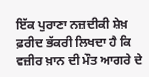ਇੱਕ ਪੁਰਾਣਾ ਨਜ਼ਦੀਕੀ ਸ਼ੇਖ਼ ਫ਼ਰੀਦ ਭੱਕਰੀ ਲਿਖਦਾ ਹੈ ਕਿ ਵਜ਼ੀਰ ਖ਼ਾਨ ਦੀ ਮੌਤ ਆਗਰੇ ਦੇ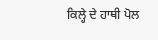ਕਿਲ੍ਹੇ ਦੇ ਹਾਥੀ ਪੋਲ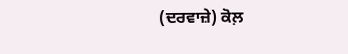(ਦਰਵਾਜ਼ੇ) ਕੋਲ਼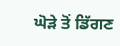ਘੋੜੇ ਤੋਂ ਡਿੱਗਣ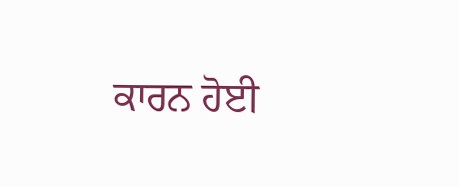ਕਾਰਨ ਹੋਈ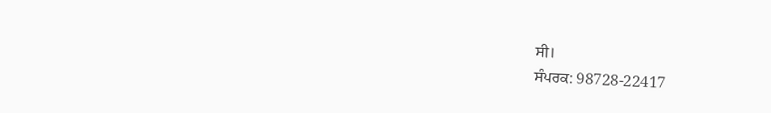ਸੀ।
ਸੰਪਰਕ: 98728-22417